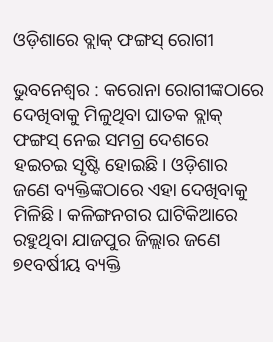ଓଡ଼ିଶାରେ ବ୍ଲାକ୍‌ ଫଙ୍ଗସ୍ ରୋଗୀ

ଭୁବନେଶ୍ବର : କରୋନା ରୋଗୀଙ୍କଠାରେ ଦେଖିବାକୁ ମିଳୁଥିବା ଘାତକ ବ୍ଲାକ୍ ଫଙ୍ଗସ୍ ନେଇ ସମଗ୍ର ଦେଶରେ ହଇଚଇ ସୃଷ୍ଟି ହୋଇଛି। ଓଡ଼ିଶାର ଜଣେ ବ୍ୟକ୍ତିଙ୍କଠାରେ ଏହା ଦେଖିବାକୁ ମିଳିଛି। କଳିଙ୍ଗନଗର ଘାଟିକିଆରେ ରହୁଥିବା ଯାଜପୁର ଜିଲ୍ଲାର ଜଣେ ୭୧ବର୍ଷୀୟ ବ୍ୟକ୍ତି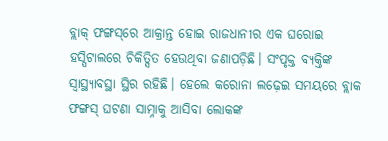ବ୍ଲାକ୍‌ ଫଙ୍ଗସ୍‌ରେ ଆକ୍ରାନ୍ତ ହୋଇ ରାଜଧାନୀର ଏକ ଘରୋଇ ହସ୍ପିଟାଲରେ ଚିକିତ୍ସିତ ହେଉଥିବା ଜଣାପଡ଼ିଛି। ସଂପୃକ୍ତ ବ୍ୟକ୍ତିଙ୍କ ସ୍ବାସ୍ଥ୍ୟାବସ୍ଥା ସ୍ଥିର ରହିଛି। ହେଲେ କ‌ରୋନା ଲଢ଼େଇ ସମୟରେ ବ୍ଲାକ ଫଙ୍ଗସ୍ ଘଟଣା ସାମ୍ନାକୁ ଆସିବା ଲୋକଙ୍କ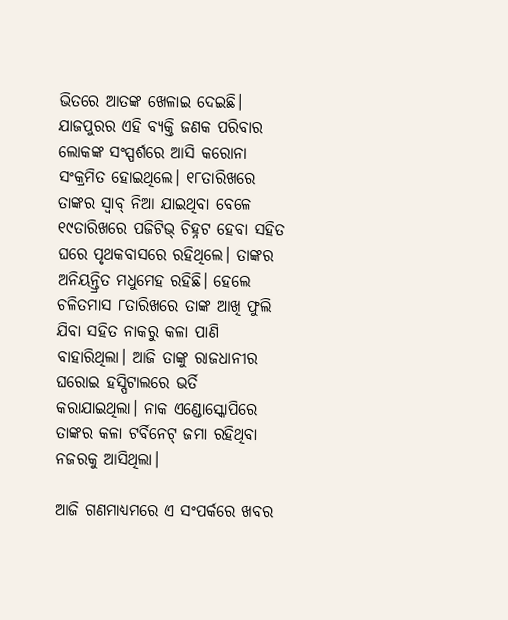ଭିତରେ ଆତଙ୍କ ଖେଳାଇ ଦେଇଛି। ଯାଜପୁରର ଏହି ବ୍ୟକ୍ତି ଜଣକ ପରିବାର ଲୋକଙ୍କ ସଂସ୍ପର୍ଶରେ ଆସି କ‌ରୋନା ସଂକ୍ରମିତ ହୋଇଥିଲେ। ୧୮ତାରିଖରେ ତାଙ୍କର ସ୍ବାବ୍ ନିଆ ଯାଇଥିବା ବେଳେ ୧୯ତାରିଖରେ ପଜିଟିଭ୍ ଚିହ୍ନଟ ହେବା ସହିତ ଘରେ ପୃଥକବାସରେ ରହିଥିଲେ। ତାଙ୍କର ଅନିୟନ୍ତ୍ରିତ ମଧୁମେହ ରହିଛି। ହେଲେ ଚଳିତମାସ ୮ତାରିଖରେ ତାଙ୍କ ଆଖି ଫୁଲି ଯିବା ସହିତ ନାକରୁ କଳା ପାଣି ବାହାରିଥିଲା। ଆଜି ତାଙ୍କୁ ରାଜଧାନୀର ଘରୋଇ ହସ୍ପିଟାଲରେ ଭର୍ତି କରାଯାଇଥିଲା। ନାକ ଏଣ୍ଡୋସ୍କୋପିରେ ତାଙ୍କର କଳା ଟର୍ବିନେଟ୍ ଜମା ରହିଥିବା ନଜରକୁ ଆସିଥିଲା।

ଆଜି ଗଣମାଧ୍ୟମରେ ଏ ସଂପର୍କରେ ଖବର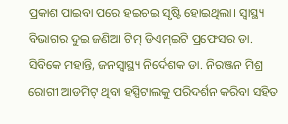ପ୍ରକାଶ ପାଇବା ପରେ ହଇଚଇ ସୃଷ୍ଟି ହୋଇଥିଲା। ସ୍ବାସ୍ଥ୍ୟ ବିଭାଗର ଦୁଇ ଜଣିଆ ଟିମ୍ ଡିଏମ୍‌ଇଟି ପ୍ରଫେସର ଡା. ସିବିକେ ମହାନ୍ତି, ଜନସ୍ବାସ୍ଥ୍ୟ ନିର୍ଦେଶକ ଡା. ନିରଞ୍ଜନ ମିଶ୍ର ରୋଗୀ ଆଡମିଟ୍‌ ଥିବା ହସ୍ପିଟାଲକୁ ପରିଦର୍ଶନ କରିବା ସହିତ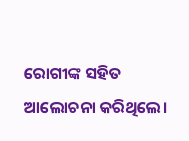ରୋଗୀଙ୍କ ସହିତ ଆଲୋଚନା କରିଥିଲେ।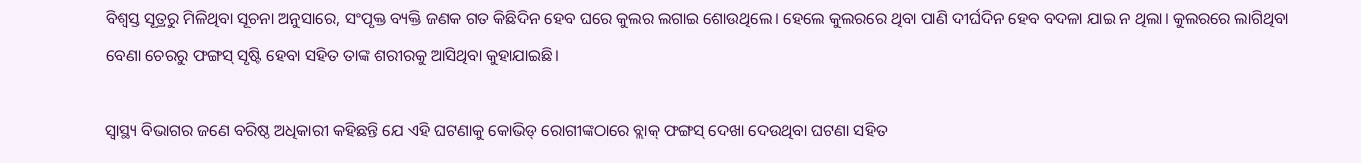ବିଶ୍ବସ୍ତ ସୂତ୍ରରୁ ମିଳିଥିବା ସୂଚନା ଅନୁସାରେ, ସଂପୃକ୍ତ ବ୍ୟକ୍ତି ଜଣକ ଗତ କିଛିଦିନ ହେବ ଘରେ କୁଲର ଲଗାଇ ଶୋଉଥିଲେ। ‌ହେଲେ କୁଲରରେ ଥିବା ପାଣି ଦୀର୍ଘଦିନ ହେବ ବଦଳା ଯାଇ ନ ଥିଲା। କୁଲରରେ ଲାଗିଥିବା ବେଣା ଚେରରୁ ଫଙ୍ଗସ୍ ସୃଷ୍ଟି ହେବା ସହିତ ତାଙ୍କ ଶରୀରକୁ ଆସିଥିବା କୁହାଯାଇଛି।

ସ୍ବାସ୍ଥ୍ୟ ବିଭାଗର ଜଣେ ବରିଷ୍ଠ ଅଧିକାରୀ କହିଛନ୍ତି ଯେ ଏହି ଘଟଣାକୁ କୋଭିଡ୍‌ ରୋଗୀଙ୍କଠାରେ ବ୍ଲାକ୍‌ ଫଙ୍ଗସ୍ ଦେଖା ଦେଉଥିବା ଘଟଣା ସହିତ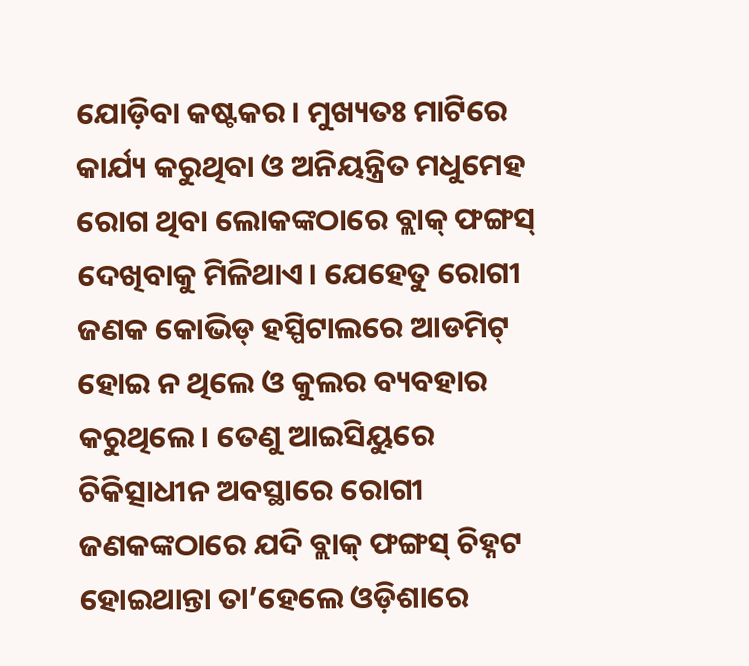ଯୋଡ଼ିବା କଷ୍ଟକର। ମୁଖ୍ୟତଃ ମାଟିରେ କାର୍ଯ୍ୟ କରୁଥିବା ଓ ଅନିୟନ୍ତ୍ରିତ ମଧୁମେହ ରୋଗ ଥିବା ଲୋକଙ୍କଠାରେ ବ୍ଲାକ୍‌ ଫଙ୍ଗସ୍ ଦେଖିବାକୁ ମିଳିଥାଏ। ଯେହେତୁ ରୋଗୀ ଜଣକ କୋଭିଡ୍‌ ହସ୍ପିଟାଲରେ ଆଡମିଟ୍‌ ହୋଇ ନ ଥିଲେ ଓ କୁଲର ବ୍ୟବହାର କରୁଥିଲେ। ତେଣୁ ଆଇସିୟୁରେ ଚିକିତ୍ସାଧୀନ ଅବସ୍ଥାରେ ରୋଗୀ ଜଣକଙ୍କଠାରେ ଯଦି ବ୍ଲାକ୍ ଫଙ୍ଗସ୍ ଚିହ୍ନଟ ହୋଇଥାନ୍ତା ତା’ହେଲେ ଓଡ଼ିଶାରେ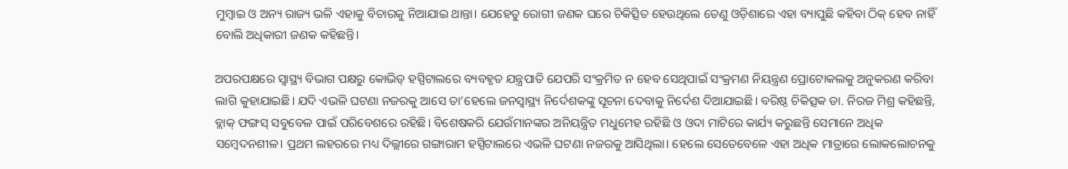ମୁମ୍ବାଇ ଓ ଅନ୍ୟ ରାଜ୍ୟ ଭଳି ଏହାକୁ ବିଚାରକୁ ନିଆଯାଇ ଥାନ୍ତା। ଯେହେତୁ ରୋଗୀ ଜଣକ ଘ‌ରେ ଚିକିତ୍ସିତ ହେଉଥିଲେ ତେଣୁ ଓଡ଼ିଶାରେ ଏହା ବ୍ୟାପୁଛି କହିବା ଠିକ୍ ହେବ ନାହିଁ ବୋଲି ଅଧିକାରୀ ଜଣକ କହିଛନ୍ତି।

ଅପରପକ୍ଷରେ ସ୍ବାସ୍ଥ୍ୟ ବିଭାଗ ପକ୍ଷରୁ କୋଭିଡ୍‌ ହସ୍ପିଟାଲରେ ବ୍ୟବହୃତ ଯନ୍ତ୍ରପାତି ଯେପରି ସଂକ୍ରମିତ ନ ହେବ ସେଥିପାଇଁ ସଂକ୍ରମଣ ନିୟନ୍ତ୍ରଣ ପ୍ରୋଟୋକଲକୁ ଅନୁକରଣ କରିବା ଲାଗି କୁହାଯାଇଛି। ଯଦି ଏଭଳି ଘଟଣା ନଜରକୁ ଆସେ ତା’ହେଲେ ଜନସ୍ବାସ୍ଥ୍ୟ ନିର୍ଦେଶକଙ୍କୁ ସୂଚନା ଦେବାକୁ ନିର୍ଦେଶ ଦିଆଯାଇଛି। ବରିଷ୍ଠ ଚିକିତ୍ସକ ଡା. ନିରଜ ମିଶ୍ର କହିଛନ୍ତି, ବ୍ଲାକ୍ ଫଙ୍ଗସ୍ ସବୁବେଳ ପାଇଁ ପରିବେଶରେ ରହିଛି। ବିଶେଷକରି ଯେଉଁମାନଙ୍କର ଅନିୟନ୍ତ୍ରିତ ମଧୁମେହ ରହିଛି ଓ ଓଦା ମାଟିରେ କାର୍ଯ୍ୟ କରୁଛନ୍ତି ସେମାନେ ଅଧିକ ସମ୍ବେଦନଶୀଳ। ପ୍ରଥମ ଲହରରେ ମଧ୍ୟ ଦିଲ୍ଲୀରେ ଗଙ୍ଗାରାମ ହସ୍ପିଟାଲରେ ଏଭଳି ଘଟଣା ନଜରକୁ ଆସିଥିଲା। ହେଲେ ସେତେବେଳେ ଏହା ଅଧିକ ମାତ୍ରାରେ ଲୋକଲୋଚନକୁ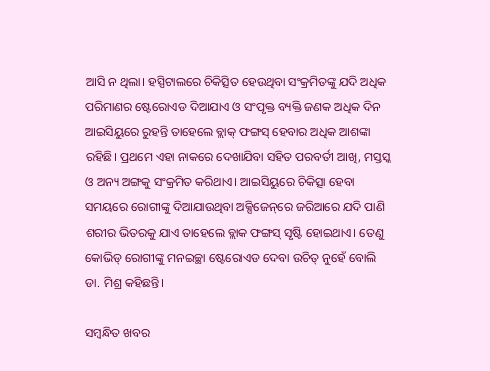ଆସି ନ ଥିଲା। ହସ୍ପିଟାଲରେ ଚିକିତ୍ସିତ ହେଉଥିବା ସଂକ୍ରମିତଙ୍କୁ ଯଦି ଅଧିକ ପରିମାଣର ଷ୍ଟେରୋଏଡ ଦିଆଯାଏ ଓ ସଂପୃକ୍ତ ବ୍ୟକ୍ତି ଜଣକ ଅଧିକ ଦିନ ଆଇସିୟୁରେ ରୁହନ୍ତି ତାହେଲେ ବ୍ଲାକ୍ ଫଙ୍ଗସ୍ ହେବାର ଅଧିକ ଆଶଙ୍କା ରହିଛି। ପ୍ରଥମେ ଏହା ନାକରେ ଦେଖା‌ଯିବା ସହିତ ପରବର୍ତୀ ଆଖି, ମସ୍ତସ୍କ ଓ ଅନ୍ୟ ଅଙ୍ଗକୁ ସଂକ୍ରମିତ କରିଥାଏ। ଆଇସିୟୁରେ ଚିକିତ୍ସା ହେବା ସମୟରେ ରୋଗୀଙ୍କୁ ଦିଆଯାଉଥିବା ଅକ୍ସିଜେନ୍‌ରେ ଜରିଆରେ ଯଦି ପାଣି ଶରୀର ଭିତରକୁ ଯାଏ ତାହେଲେ ବ୍ଲାକ ଫଙ୍ଗସ୍ ସୃଷ୍ଟି ହୋଇଥାଏ। ତେଣୁ କୋଭିଡ୍‌ ରୋଗୀଙ୍କୁ ମନଇଚ୍ଛା ଷ୍ଟେରୋଏଡ ଦେବା ଉଚିତ୍ ନୁହେଁ ବୋଲି ଡା. ମିଶ୍ର କହିଛନ୍ତି।

ସମ୍ବନ୍ଧିତ ଖବର